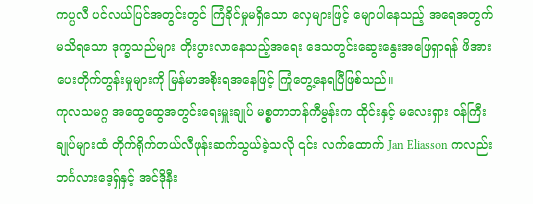ကပ္ပလီ ပင်လယ်ပြင်အတွင်းတွင် ကြံခိုင်မှုမရှိသော လှေများဖြင့် မျောပါနေသည့် အရေအတွက် မသိရသော ဒုက္ခသည်များ တိုးပွားလာနေသည့်အရေး ဒေသတွင်းဆွေးနွေးအဖြေရှာရန် ဖိအားပေးတိုက်တွန်းမှုများကို မြန်မာအစိုးရအနေဖြင့် ကြုံတွေ့နေရပြီဖြစ်သည်။
ကုလသမဂ္ဂ အထွေထွေအတွင်းရေးမှူးချုပ် မစ္စတာဘန်ကီမွန်းက ထိုင်းနှင့် မလေးရှား ဝန်ကြီးချုပ်များထံ တိုက်ရိုက်တယ်လီဖုန်းဆက်သွယ်ခဲ့သလို ၎င်း လက်ထောက် Jan Eliasson ကလည်း ဘင်္ဂလားဒေ့ရှ်နှင့် အင်ဒိုနီး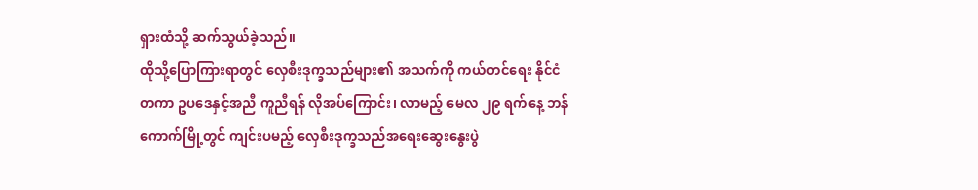ရှားထံသို့ ဆက်သွယ်ခဲ့သည်။
ထိုသို့ပြောကြားရာတွင် လှေစီးဒုက္ခသည်များ၏ အသက်ကို ကယ်တင်ရေး နိုင်ငံတကာ ဥပဒေနှင့်အညီ ကူညီရန် လိုအပ်ကြောင်း၊ လာမည့် မေလ ၂၉ ရက်နေ့ ဘန်ကောက်မြို့တွင် ကျင်းပမည့် လှေစီးဒုက္ခသည်အရေးဆွေးနွေးပွဲ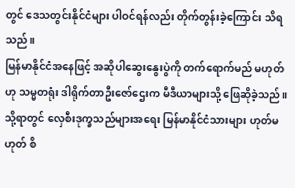တွင် ဒေသတွင်းနိုင်ငံများ ပါဝင်ရန်လည်း တိုက်တွန်းခဲ့ကြောင်း သိရသည်။
မြန်မာနိုင်ငံအနေဖြင့် အဆိုပါဆွေးနွေးပွဲကို တက်ရောက်မည် မဟုတ်ဟု သမ္မတရုံး ဒါရိုက်တာဦးဇော်ဌေးက မီဒီယာများသို့ ဖြေဆိုခဲ့သည်။ သို့ရာတွင် လှေစီးဒုက္ခသည်များအရေး မြန်မာနိုင်ငံသားများ ဟုတ်မဟုတ် စိ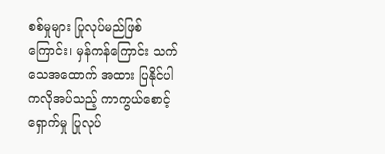စစ်မှုများ ပြုလုပ်မည်ဖြစ်ကြောင်း၊ မှန်ကန်ကြောင်း သက်သေအထောက် အထား ပြနိုင်ပါကလိုအပ်သည့် ကာကွယ်စောင့်ရှောက်မှု ပြုလုပ်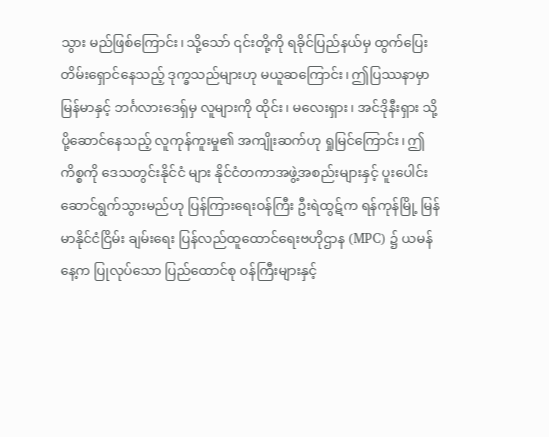သွား မည်ဖြစ်ကြောင်း၊ သို့သော် ၎င်းတို့ကို ရခိုင်ပြည်နယ်မှ ထွက်ပြေးတိမ်းရှောင်နေသည့် ဒုက္ခသည်များဟု မယူဆကြောင်း၊ ဤပြဿနာမှာ မြန်မာနှင့် ဘင်္ဂလားဒေရှ်မှ လူများကို ထိုင်း၊ မလေးရှား၊ အင်ဒိုနီးရှား သို့ ပို့ဆောင်နေသည့် လူကုန်ကူးမှု၏ အကျိုးဆက်ဟု ရှုမြင်ကြောင်း၊ ဤကိစ္စကို ဒေသတွင်းနိုင်ငံ များ နိုင်ငံတကာအဖွဲ့အစည်းများနှင့် ပူးပေါင်းဆောင်ရွက်သွားမည်ဟု ပြန်ကြားရေးဝန်ကြီး ဦးရဲထွဋ်က ရန်ကုန်မြို့ မြန်မာနိုင်ငံငြိမ်း ချမ်းရေး ပြန်လည်ထူထောင်ရေးဗဟိုဌာန (MPC) ၌ ယမန်နေ့က ပြုလုပ်သော ပြည်ထောင်စု ဝန်ကြီးများနှင့်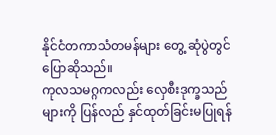နိုင်ငံတကာသံတမန်များ တွေ့ ဆုံပွဲတွင် ပြောဆိုသည်။
ကုလသမဂ္ဂကလည်း လှေစီးဒုက္ခသည်များကို ပြန်လည် နှင်ထုတ်ခြင်းမပြုရန်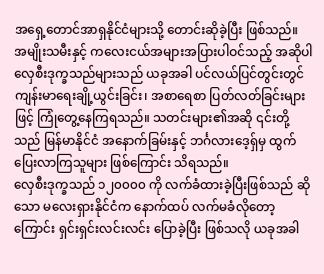အရှေ့တောင်အာရှနိုင်ငံများသို့ တောင်းဆိုခဲ့ပြီး ဖြစ်သည်။
အမျိုးသမီးနှင့် ကလေးငယ်အများအပြားပါဝင်သည့် အဆိုပါလှေစီးဒုက္ခသည်များသည် ယခုအခါ ပင်လယ်ပြင်တွင်းတွင် ကျန်းမာရေးချို့ယွင်းခြင်း၊ အစာရေစာ ပြတ်လတ်ခြင်းများဖြင့် ကြုံတွေ့နေကြရသည်။ သတင်းများ၏အဆို ၎င်းတို့သည် မြန်မာနိုင်ငံ အနောက်ခြမ်းနှင့် ဘင်္ဂလားဒေ့ရှ်မှ ထွက်ပြေးလာကြသူများ ဖြစ်ကြောင်း သိရသည်။
လှေစီးဒုက္ခသည် ၁၂၀၀၀၀ ကို လက်ခံထားခဲ့ပြီးဖြစ်သည် ဆိုသော မလေးရှားနိုင်ငံက နောက်ထပ် လက်မခံလိုတော့ကြောင်း ရှင်းရှင်းလင်းလင်း ပြောခဲ့ပြီး ဖြစ်သလို ယခုအခါ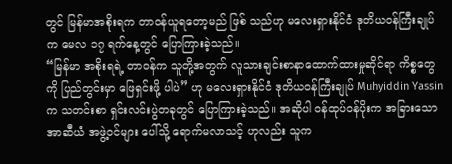တွင် မြန်မာအစိုးရက တာဝန်ယူရတော့မည် ဖြစ် သည်ဟု မလေးရှားနိုင်ငံ ဒုတိယဝန်ကြီးချုပ်က မေလ ၁၇ ရက်နေ့တွင် ပြောကြားခဲ့သည်။
“မြန်မာ အစိုးရရဲ့ တာဝန်က သူတို့အတွက် လူသားချင်းစာနာထောက်ထားမှုဆိုင်ရာ ကိစ္စတွေကို ပြည်တွင်းမှာ ဖြေရှင်းဖို့ ပါပဲ” ဟု မလေးရှားနိုင်ငံ ဒုတိယဝန်ကြီးချုပ် Muhyiddin Yassin က သတင်းစာ ရှင်းလင်းပွဲတခုတွင် ပြောကြားခဲ့သည်။ အဆိုပါ ဝန်ထုပ်ဝန်ပိုးက အခြားသော အာဆီယံ အဖွဲ့ဝင်များ ပေါ်သို့ ရောက်မလာသင့် ဟုလည်း သူက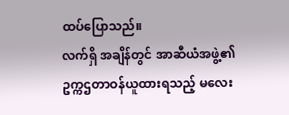ထပ်ပြောသည်။
လက်ရှိ အချိန်တွင် အာဆီယံအဖွဲ့၏ ဥက္ကဌတာဝန်ယူထားရသည့် မလေး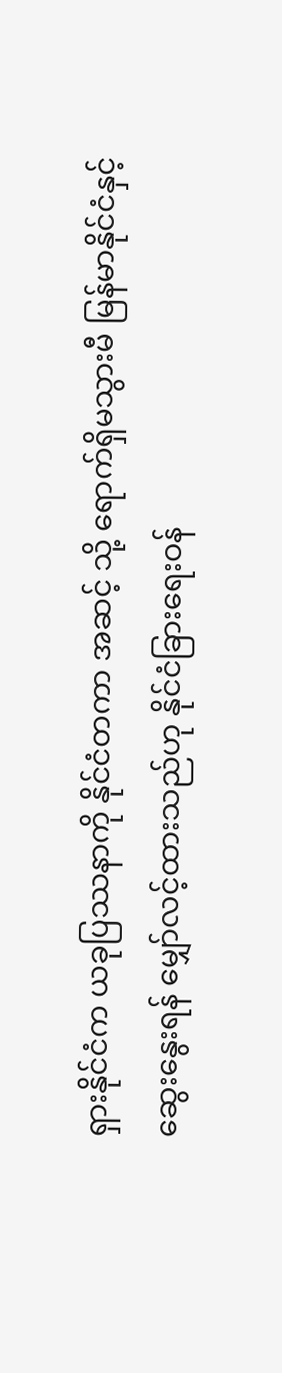ရှားနိုင်ငံက ယခုပြဿနာကို နိုင်ငံတကာ အဆင့် သို့ ရောက်ရှိမသွားမီ မြန်မာနိုင်ငံနှင့် ဆွေးနွေးရန် မျှော်လင့်ထားသည်ဟု နိုင်ငံခြားရေးဝန်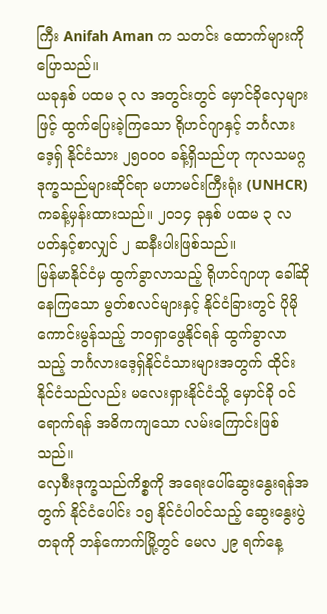ကြီး Anifah Aman က သတင်း ထောက်များကို ပြောသည်။
ယခုနှစ် ပထမ ၃ လ အတွင်းတွင် မှောင်ခိုလှေများဖြင့် ထွက်ပြေးခဲ့ကြသော ရိုဟင်ဂျာနှင့် ဘင်္ဂလားဒေ့ရှ် နိုင်ငံသား ၂၅၀၀၀ ခန့်ရှိသည်ဟု ကုလသမဂ္ဂ ဒုက္ခသည်များဆိုင်ရာ မဟာမင်းကြီးရုံး (UNHCR) ကခန့်မှန်းထားသည်။ ၂၀၁၄ ခုနှစ် ပထမ ၃ လ ပတ်နှင့်စာလျှင် ၂ ဆနီးပါးဖြစ်သည်။
မြန်မာနိုင်ငံမှ ထွက်ခွာလာသည့် ရိုဟင်ဂျာဟု ခေါ်ဆိုနေကြသော မွတ်စလင်များနှင့် နိုင်ငံခြားတွင် ပိုမိုကောင်းမွန်သည့် ဘဝရှာဖွေနိုင်ရန် ထွက်ခွာလာသည့် ဘင်္ဂလားဒေ့ရှ်နိုင်ငံသားများအတွက် ထိုင်းနိုင်ငံသည်လည်း မလေးရှားနိုင်ငံသို့ မှောင်ခို ဝင်ရောက်ရန် အဓိကကျသော လမ်းကြောင်းဖြစ်သည်။
လှေစီးဒုက္ခသည်ကိစ္စကို အရေးပေါ်ဆွေးနွေးရန်အတွက် နိုင်ငံပေါင်း ၁၅ နိုင်ငံပါဝင်သည့် ဆွေးနွေးပွဲတခုကို ဘန်ကောက်မြို့တွင် မေလ ၂၉ ရက်နေ့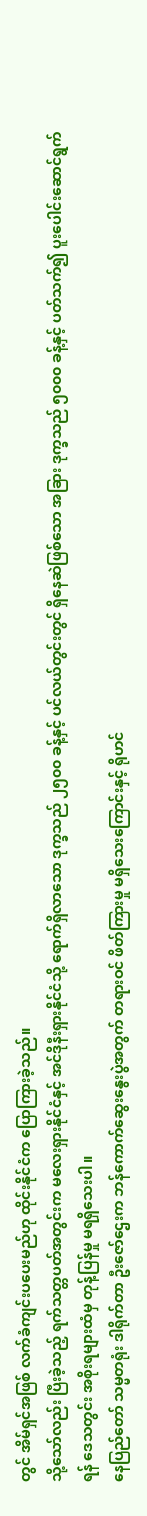တွင် အိမ်ရှင်အဖြစ် လက်ခံကျင်းပပေးမည်ဟု ထိုင်းနိုင်ငံက ပြောကြားခဲ့သည်။
သို့သော်လည်း ပြီးခဲ့သည့် ရက်သတ္တပတ်အတွင်းက မလေးရှားနိုင်ငံနှင့် အင်ဒိုနီးရှားနိုင်ငံသို့ ရောက်ရှိလာသော ဒုက္ခသည် ၂၅၀၀ ခန့်နှင့် ပင်လယ်တွင်းတွင် ရှိနေဆဲဖြစ်သော အခြား ဒုက္ခသည် ၅၀၀၀ ခန့်နှင့် ပတ်သက်၍ ပူးပေါင်းဆောင်ရွက်ရန် ဒေသတွင်း အစိုးရများထံမှ တုန့်ပြန်မှု မရရှိသေးပါ။
နေပြည်တော် သမ္မတရုံး ဒါရိုက်တာ ဦးဇော်ဌေးက ဘန်ကောက်ဆွေးနွေးပွဲအတွက် တရားဝင် ဖိတ်ကြားမှု မရှိသေးကြောင်းနှင့် ရိုဟင်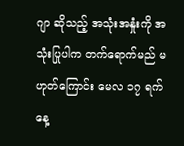ဂျာ ဆိုသည့် အသုံးအနှုံးကို အသုံးပြုပါက တက်ရောက်မည် မဟုတ်ကြောင်း မေလ ၁၇ ရက်နေ့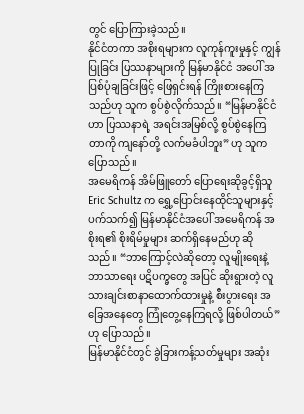တွင် ပြောကြားခဲ့သည်။
နိုင်ငံတကာ အစိုးရများက လူကုန်ကူးမှုနှင့် ကျွန်ပြုခြင်း ပြဿနာများကို မြန်မာနိုင်ငံ အပေါ် အပြစ်ပုံချခြင်းဖြင့် ဖြေရှင်းရန် ကြိုးစားနေကြသည်ဟု သူက စွပ်စွဲလိုက်သည်။ “မြန်မာနိုင်ငံဟာ ပြဿနာရဲ့ အရင်းအမြစ်လို့ စွပ်စွဲနေကြတာကို ကျနော်တို့ လက်မခံပါဘူး” ဟု သူက ပြောသည်။
အမေရိကန် အိမ်ဖြူတော် ပြောရေးဆိုခွင့်ရှိသူ Eric Schultz က ရွှေ့ပြောင်းနေထိုင်သူများနှင့် ပက်သက်၍ မြန်မာနိုင်ငံအပေါ် အမေရိကန် အစိုးရ၏ စိုးရိမ်မှုများ ဆက်ရှိနေမည်ဟု ဆိုသည်။ “ဘာကြောင့်လဲဆိုတော့ လူမျိုးရေးနဲ့ ဘာသာရေး ပဋိပက္ခတွေ အပြင် ဆိုးရွားတဲ့ လူသားချင်းစာနာထောက်ထားမှုနဲ့ စီးပွားရေး အခြေအနေတွေ ကြုံတွေ့နေကြရလို့ ဖြစ်ပါတယ်” ဟု ပြောသည်။
မြန်မာနိုင်ငံတွင် ခွဲခြားကန့်သတ်မှုများ အဆုံး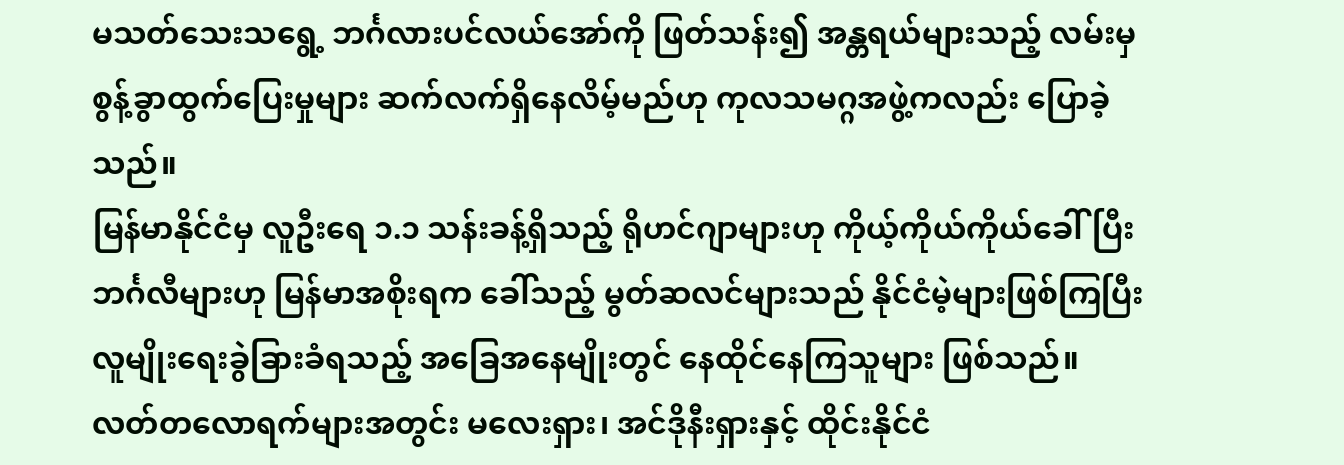မသတ်သေးသရွေ့ ဘင်္ဂလားပင်လယ်အော်ကို ဖြတ်သန်း၍ အန္တရယ်များသည့် လမ်းမှ စွန့်ခွာထွက်ပြေးမှုများ ဆက်လက်ရှိနေလိမ့်မည်ဟု ကုလသမဂ္ဂအဖွဲ့ကလည်း ပြောခဲ့သည်။
မြန်မာနိုင်ငံမှ လူဦးရေ ၁.၁ သန်းခန့်ရှိသည့် ရိုဟင်ဂျာများဟု ကိုယ့်ကိုယ်ကိုယ်ခေါ်ပြီး ဘင်္ဂလီများဟု မြန်မာအစိုးရက ခေါ်သည့် မွတ်ဆလင်များသည် နိုင်ငံမဲ့များဖြစ်ကြပြီး လူမျိုးရေးခွဲခြားခံရသည့် အခြေအနေမျိုးတွင် နေထိုင်နေကြသူများ ဖြစ်သည်။
လတ်တလောရက်များအတွင်း မလေးရှား၊ အင်ဒိုနီးရှားနှင့် ထိုင်းနိုင်ငံ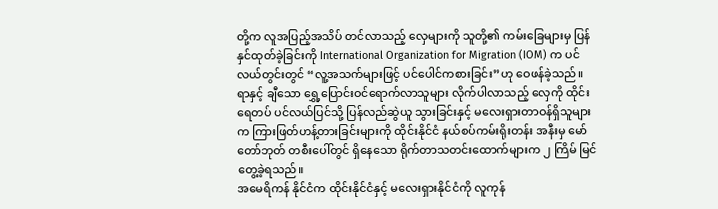တို့က လူအပြည့်အသိပ် တင်လာသည့် လှေများကို သူတို့၏ ကမ်းခြေများမှ ပြန်နှင်ထုတ်ခဲ့ခြင်းကို International Organization for Migration (IOM) က ပင်လယ်တွင်းတွင် “လူ့အသက်များဖြင့် ပင်ပေါင်ကစားခြင်း”ဟု ဝေဖန်ခဲ့သည်။
ရာနှင့် ချီသော ရွှေ့ပြောင်းဝင်ရောက်လာသူများ လိုက်ပါလာသည့် လှေကို ထိုင်းရေတပ် ပင်လယ်ပြင်သို့ ပြန်လည်ဆွဲယူ သွားခြင်းနှင့် မလေးရှားတာဝန်ရှိသူများက ကြားဖြတ်ဟန့်တားခြင်းများကို ထိုင်းနိုင်ငံ နယ်စပ်ကမ်းရိုးတန်း အနီးမှ မော် တော်ဘုတ် တစီးပေါ်တွင် ရှိနေသော ရိုက်တာသတင်းထောက်များက ၂ ကြိမ် မြင်တွေ့ခဲ့ရသည်။
အမေရိကန် နိုင်ငံက ထိုင်းနိုင်ငံနှင့် မလေးရှားနိုင်ငံကို လူကုန်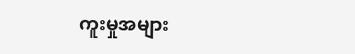ကူးမှုအများ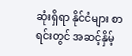ဆုံးရှိရာ နိုင်ငံများ စာရင်းတွင် အဆင့်နှိမ့်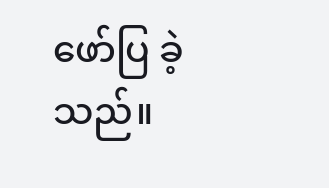ဖော်ပြ ခဲ့သည်။